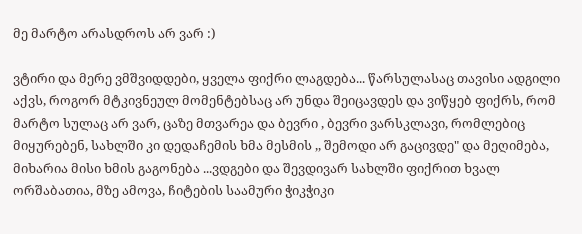მე მარტო არასდროს არ ვარ :)

ვტირი და მერე ვმშვიდდები, ყველა ფიქრი ლაგდება... წარსულასაც თავისი ადგილი აქვს, როგორ მტკივნეულ მომენტებსაც არ უნდა შეიცავდეს და ვიწყებ ფიქრს, რომ მარტო სულაც არ ვარ, ცაზე მთვარეა და ბევრი , ბევრი ვარსკლავი, რომლებიც მიყურებენ, სახლში კი დედაჩემის ხმა მესმის ,, შემოდი არ გაცივდე" და მეღიმება, მიხარია მისი ხმის გაგონება ...ვდგები და შევდივარ სახლში ფიქრით ხვალ ორშაბათია, მზე ამოვა, ჩიტების საამური ჭიკჭიკი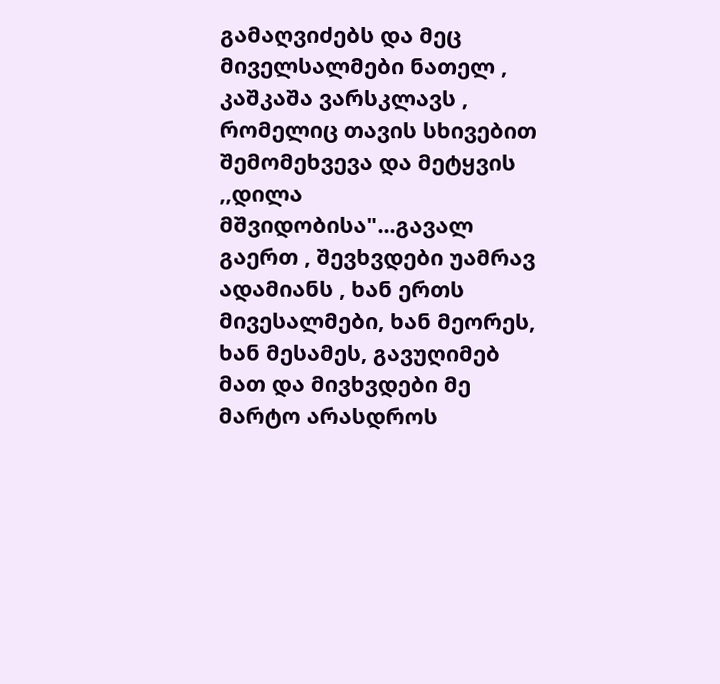გამაღვიძებს და მეც მიველსალმები ნათელ , კაშკაშა ვარსკლავს , რომელიც თავის სხივებით შემომეხვევა და მეტყვის ,,დილა მშვიდობისა"...გავალ გაერთ , შევხვდები უამრავ ადამიანს , ხან ერთს მივესალმები, ხან მეორეს, ხან მესამეს, გავუღიმებ მათ და მივხვდები მე მარტო არასდროს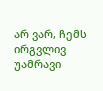არ ვარ, ჩემს ირგვლივ უამრავი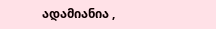ადამიანია ,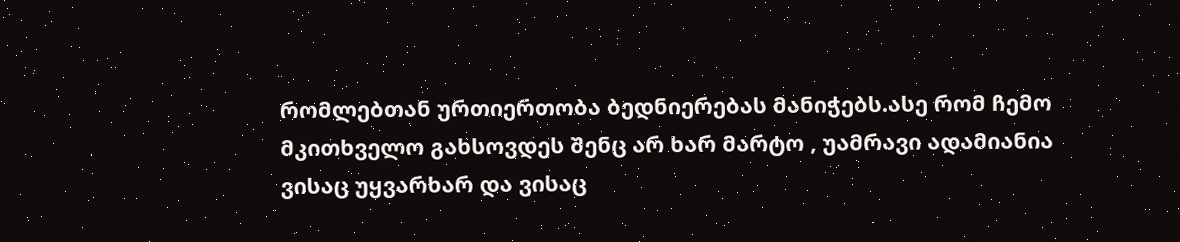რომლებთან ურთიერთობა ბედნიერებას მანიჭებს.ასე რომ ჩემო მკითხველო გახსოვდეს შენც არ ხარ მარტო , უამრავი ადამიანია ვისაც უყვარხარ და ვისაც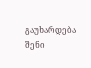გაუხარდება შენი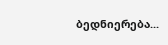ბედნიერება...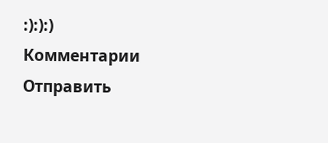:):):)
Комментарии
Отправить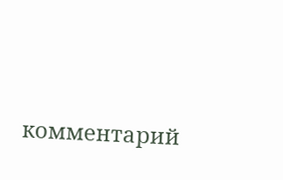комментарий